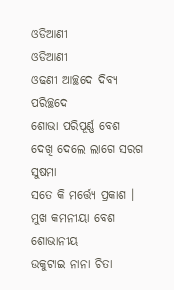ଓଡିଆଣୀ
ଓଡିଆଣୀ
ଓଢଣୀ ଆଚ୍ଛଦେ ଦିବ୍ୟ ପରିଚ୍ଛଦେ
ଶୋଭା ପରିପୂର୍ଣ୍ଣ ବେଶ
ଦେଖି ଦେଲେ ଲାଗେ ସରଗ ସୁଷମା
ସତେ କି ମର୍ତ୍ତ୍ୟେ ପ୍ରକାଶ ।
ମୁଖ କମନୀୟା ବେଶ ଶୋଭାନୀୟ
ଉକୁଟାଇ ନାନା ଚିତା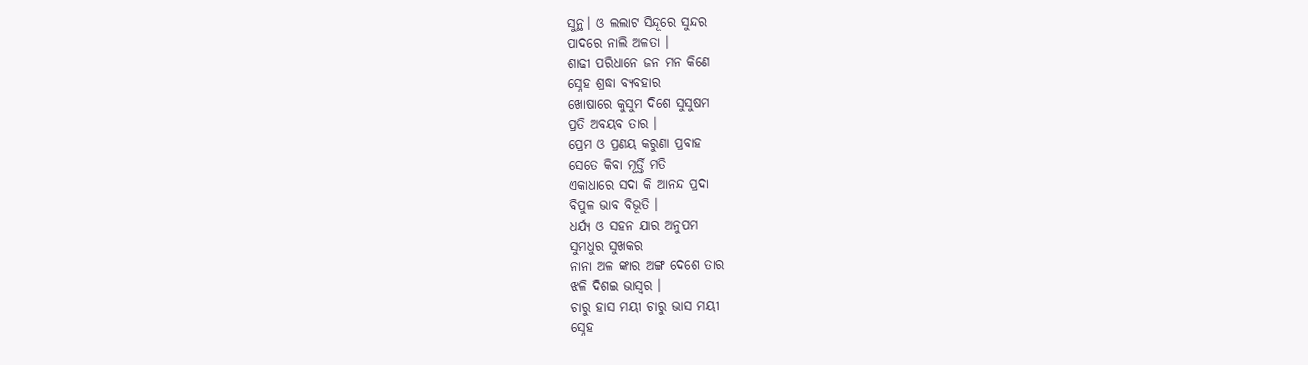ସୁନ୍ଥ। ଓ ଲଲାଟ ସିନ୍ଦୂରେ ସୁନ୍ଦର
ପାଦରେ ନାଲି ଅଳତା ।
ଶାଢୀ ପରିଧାନେ ଜନ ମନ କିଣେ
ସ୍ନେହ ଶ୍ରଦ୍ଧା ବ୍ୟବହାର
ଖୋଷାରେ କୁସୁମ ଦିଶେ ସୁସୁଷମ
ପ୍ରତି ଅବୟବ ତାର ।
ପ୍ରେମ ଓ ପ୍ରଣୟ କରୁଣା ପ୍ରବାହ
ସେତେ କିବା ମୂର୍ତ୍ତି ମତି
ଏକାଧାରେ ସଦା କି ଆନନ୍ଦ ପ୍ରଦା
ବିପୁଳ ଭାବ ବିଭୂତି ।
ଧର୍ଯ୍ୟ ଓ ସହନ ଯାର ଅନୁପମ
ସୁମଧୁର ସୁଖକର
ନାନା ଅଳ ଙ୍କାର ଅଙ୍ଗ ଦେଶେ ତାର
ଝଳି ଦିଶଇ ଭାସ୍ଵର ।
ଚାରୁ ହାସ ମୟୀ ଚାରୁ ଭାସ ମୟୀ
ସ୍ନେହ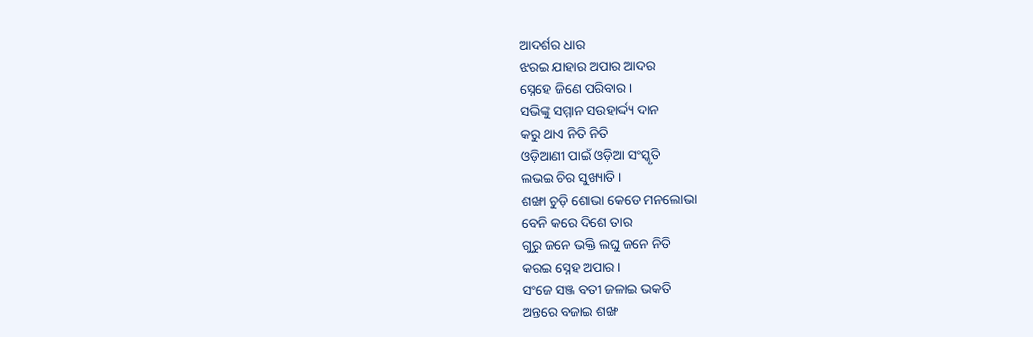ଆଦର୍ଶର ଧାର
ଝରଇ ଯାହାର ଅପାର ଆଦର
ସ୍ନେହେ ଜିଣେ ପରିବାର ।
ସଭିଙ୍କୁ ସମ୍ମାନ ସଉହାର୍ଦ୍ଦ୍ୟ ଦାନ
କରୁ ଥାଏ ନିତି ନିତି
ଓଡ଼ିଆଣୀ ପାଇଁ ଓଡ଼ିଆ ସଂସ୍କୃତି
ଲଭଇ ଚିର ସୁଖ୍ୟାତି ।
ଶଙ୍ଖା ଚୁଡ଼ି ଶୋଭା କେଡେ ମନଲୋଭା
ବେନି କରେ ଦିଶେ ତାର
ଗୁରୁ ଜନେ ଭକ୍ତି ଲଘୁ ଜନେ ନିତି
କରଇ ସ୍ନେହ ଅପାର ।
ସଂଜେ ସଞ୍ଜ ବତୀ ଜଳାଇ ଭକତି
ଅନ୍ତରେ ବଜାଇ ଶଙ୍ଖ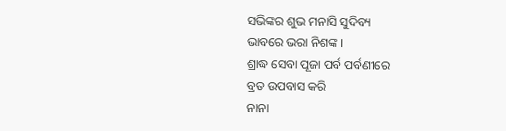ସଭିଙ୍କର ଶୁଭ ମନାସି ସୁଦିବ୍ୟ
ଭାବରେ ଭରା ନିଶଙ୍କ ।
ଶ୍ରାଦ୍ଧ ସେବା ପୂଜା ପର୍ବ ପର୍ବଣୀରେ
ବ୍ରତ ଉପବାସ କରି
ନାନା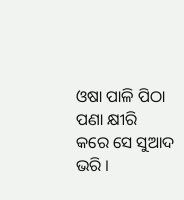ଓଷା ପାଳି ପିଠା ପଣା କ୍ଷୀରି
କରେ ସେ ସୁଆଦ ଭରି ।